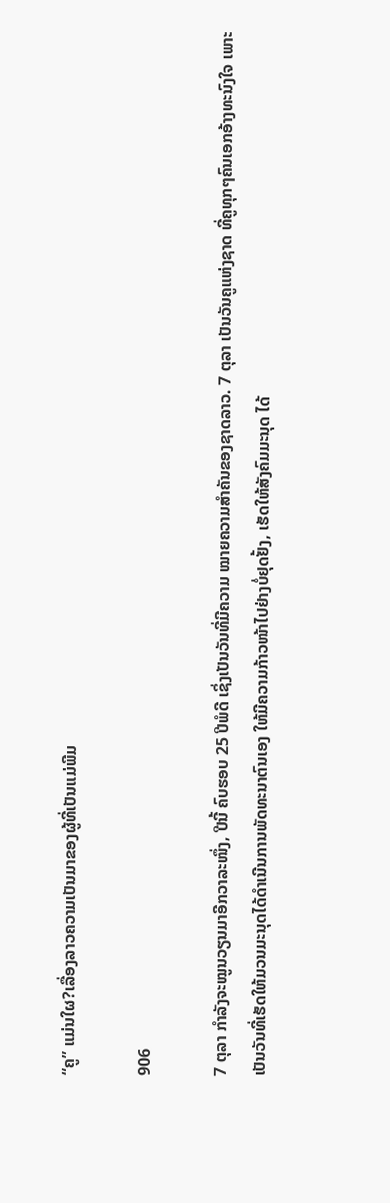“ຄູ” ແມ່ນໃຜ?ເລື່ອງລາວຄວາມເປັນມາຂອງຜູ້ທີ່ເປັນແມ່ພີມ

906

7 ຕຸລາ ກຳລັງຈະໝູນວຽນມາອີກວາລະໜຶ່ງ, ປີນີ້ ຄົບຮອບ 25 ປີພໍດີ ເຊິ່ງເປັນວັນທີ່ມີຄວາມ ໝາຍຄວາມສຳຄັນຂອງຊາດລາວ. 7 ຕຸລາ ເປັນວັນຄູແຫ່ງຊາດ ທີ່ຄູທຸກໆຄົນເອກອ້າງທະນົງໃຈ ເພາະເປັນວັນທີ່ເຮັດໃຫ້ມວນມະນຸດໄດ້ດຳເນີນການພັດທະນາຕົນເອງ ໃຫ້ມີຄວາມກ້າວໜ້າໄປຢ່າງບໍ່ຢຸດຢັ້ງ, ເຮັດໃຫ້ສັງຄົມມະນຸດ ໄດ້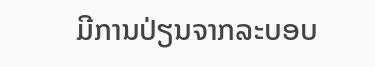ມີການປ່ຽນຈາກລະບອບ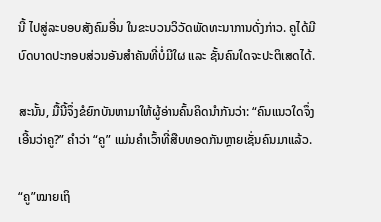ນີ້ ໄປສູ່ລະບອບສັງຄົມອື່ນ ໃນຂະບວນວິວັດພັດທະນາການດັ່ງກ່າວ. ຄູໄດ້ມີບົດບາດປະກອບສ່ວນອັນສໍາຄັນທີ່ບໍ່ມີໃຜ ແລະ ຊັ້ນຄົນໃດຈະປະຕິເສດໄດ້.

ສະນັ້ນ, ມື້ນີ້ຈຶ່ງຂໍຍົກບັນຫາມາໃຫ້ຜູ້ອ່ານຄົ້ນຄິດນຳກັນວ່າ: “ຄົນແນວໃດຈຶ່ງເອີ້ນວ່າຄູ?” ຄຳວ່າ “ຄູ” ແມ່ນຄໍາເວົ້າທີ່ສືບທອດກັນຫຼາຍເຊັ່ນຄົນມາແລ້ວ.

“ຄູ”ໝາຍເຖິ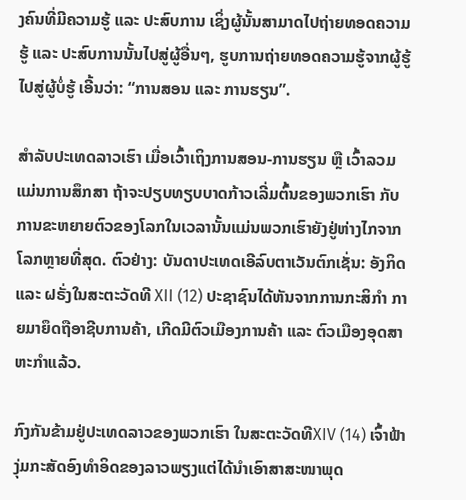ງຄົນທີ່ມີຄວາມຮູ້ ແລະ ປະສົບການ ເຊິ່ງຜູ້ນັ້ນສາມາດໄປຖ່າຍທອດຄວາມຮູ້ ແລະ ປະສົບການນັ້ນໄປສູ່ຜູ້ອື່ນໆ, ຮູບການຖ່າຍທອດຄວາມຮູ້ຈາກຜູ້ຮູ້ໄປສູ່ຜູ້ບໍ່ຮູ້ ເອີ້ນວ່າ: “ການສອນ ແລະ ການຮຽນ”.

ສຳລັບປະເທດລາວເຮົາ ເມື່ອເວົ້າເຖິງການສອນ-ການຮຽນ ຫຼື ເວົ້າລວມແມ່ນການສຶກສາ ຖ້າຈະປຽບທຽບບາດກ້າວເລີ່ມຕົ້ນຂອງພວກເຮົາ ກັບການຂະຫຍາຍຕົວຂອງໂລກໃນເວລານັ້ນແມ່ນພວກເຮົາຍັງຢູ່ຫ່າງໄກຈາກໂລກຫຼາຍທີ່ສຸດ. ຕົວຢ່າງ: ບັນດາປະເທດເອີລົບຕາເວັນຕົກເຊັ່ນ: ອັງກິດ ແລະ ຝຣັ່ງໃນສະຕະວັດທີ XII (12) ປະຊາຊົນໄດ້ຫັນຈາກການກະສິກຳ ກາຍມາຍຶດຖືອາຊີບການຄ້າ, ເກີດມີຕົວເມືອງການຄ້າ ແລະ ຕົວເມືອງອຸດສາຫະກຳແລ້ວ.

ກົງກັນຂ້າມຢູ່ປະເທດລາວຂອງພວກເຮົາ ໃນສະຕະວັດທີXIV (14) ເຈົ້າຟ້າງຸ່ມກະສັດອົງທຳອິດຂອງລາວພຽງແຕ່ໄດ້ນຳເອົາສາສະໜາພຸດ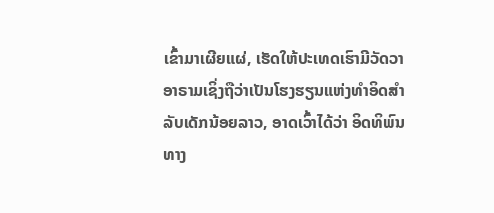ເຂົ້າມາເຜີຍແຜ່, ເຮັດໃຫ້ປະເທດເຮົາມີວັດວາອາຣາມເຊິ່ງຖືວ່າເປັນໂຮງຮຽນແຫ່ງທຳອິດສຳລັບເດັກນ້ອຍລາວ, ອາດເວົ້າໄດ້ວ່າ ອິດທິພົນທາງ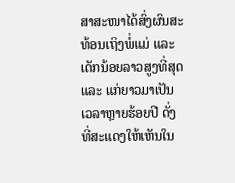ສາສະໜາໄດ້ສົ່ງຜົນສະທ້ອນເຖິງພໍ່ແມ່ ແລະ ເດັກນ້ອຍລາວສູງທີ່ສຸດ ແລະ ແກ່ຍາວມາເປັນເວລາຫຼາຍຮ້ອຍປີ ດັ່ງທີ່ສະແດງໃຫ້ເຫັນໃນ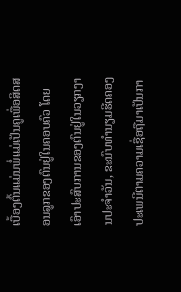ເບື້ອງຕົ້ນແມ່ນພໍ່ແມ່ເປັນຄູເພື່ອສິດສອນລູກຂອງຕົນຢູ່ໃນຄອບຄົວ ໂດຍເອົາປະສົບການຂອງຕົນຢູ່ໃນວຽກງານປະຈຳວັນ, ຂະນົບທຳນຽມຮີດຄອງປະເພນີຕາມຄວາມເຊື່ອຖືມາເປັນກາ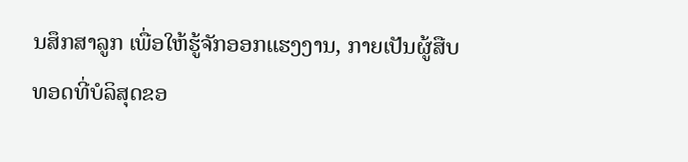ນສຶກສາລູກ ເພື່ອໃຫ້ຮູ້ຈັກອອກແຮງງານ, ກາຍເປັນຜູ້ສືບທອດທີ່ບໍລິສຸດຂອ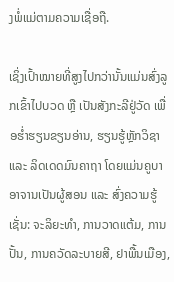ງພໍ່ແມ່ຕາມຄວາມເຊື່ອຖື.

ເຊິ່ງເປົ້າໝາຍທີ່ສູງໄປກວ່ານັ້ນແມ່ນສົ່ງລູກເຂົ້າໄປບວດ ຫຼື ເປັນສັງກະລີຢູ່ວັດ ເພື່ອຮໍ່າຮຽນຂຽນອ່ານ, ຮຽນຮູ້ຫຼັກວິຊາ ແລະ ລິດເດດມົນຄາຖາ ໂດຍແມ່ນຄູບາອາຈານເປັນຜູ້ສອນ ແລະ ສົ່ງຄວາມຮູ້ເຊັ່ນ: ຈະລິຍະທຳ, ການວາດແຕ້ມ, ການປັ້ນ, ການຄວັດລະບາຍສີ, ຢາພື້ນເມືອງ,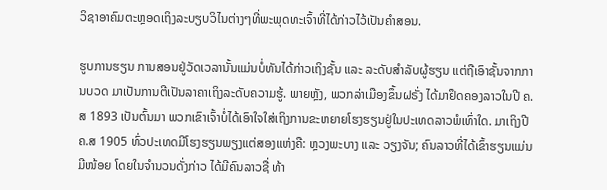ວິຊາອາຄົມຕະຫຼອດເຖິງລະບຽບວິໄນຕ່າງໆທີ່ພະພຸດທະເຈົ້າທີ່ໄດ້ກ່າວໄວ້ເປັນຄຳສອນ.

ຮູບການຮຽນ ການສອນຢູ່ວັດເວລານັ້ນແມ່ນບໍ່ທັນໄດ້ກ່າວເຖິງຊັ້ນ ແລະ ລະດັບສຳລັບຜູ້ຮຽນ ແຕ່ຖືເອົາຊັ້ນຈາກການບວດ ມາເປັນການຕີເປັນລາຄາເຖິງລະດັບຄວາມຮູ້. ພາຍຫຼັງ, ພວກລ່າເມືອງຂຶ້ນຝຣັ່ງ ໄດ້ມາຢຶດຄອງລາວໃນປີ ຄ.ສ 1893 ເປັນຕົ້ນມາ ພວກເຂົາເຈົ້າບໍ່ໄດ້ເອົາໃຈໃສ່ເຖິງການຂະຫຍາຍໂຮງຮຽນຢູ່ໃນປະເທດລາວພໍເທົ່າໃດ. ມາເຖິງປີ ຄ.ສ 1905 ທົ່ວປະເທດມີໂຮງຮຽນພຽງແຕ່ສອງແຫ່ງຄື: ຫຼວງພະບາງ ແລະ ວຽງຈັນ; ຄົນລາວທີ່ໄດ້ເຂົ້າຮຽນແມ່ນມີໜ້ອຍ ໂດຍໃນຈໍານວນດັ່ງກ່າວ ໄດ້ມີຄົນລາວຊື່ ທ້າ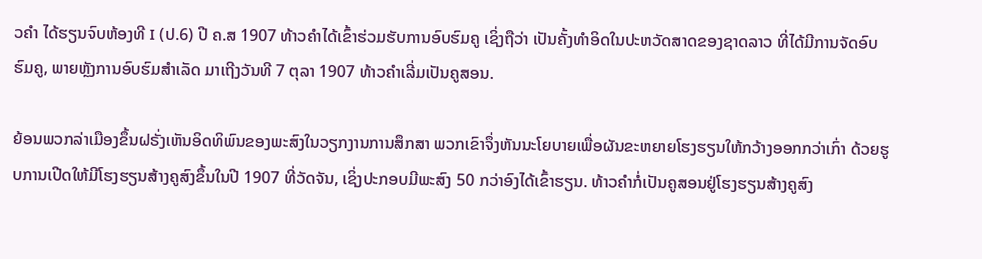ວຄຳ ໄດ້ຮຽນຈົບຫ້ອງທີ I (ປ.6) ປີ ຄ.ສ 1907 ທ້າວຄຳໄດ້ເຂົ້າຮ່ວມຮັບການອົບຮົມຄູ ເຊິ່ງຖືວ່າ ເປັນຄັ້ງທຳອິດໃນປະຫວັດສາດຂອງຊາດລາວ ທີ່ໄດ້ມີການຈັດອົບຮົມຄູ, ພາຍຫຼັງການອົບຮົມສຳເລັດ ມາເຖີງວັນທີ 7 ຕຸລາ 1907 ທ້າວຄຳເລີ່ມເປັນຄູສອນ.

ຍ້ອນພວກລ່າເມືອງຂຶ້ນຝຣັ່ງເຫັນອິດທິພົນຂອງພະສົງໃນວຽກງານການສຶກສາ ພວກເຂົາຈຶ່ງຫັນນະໂຍບາຍເພື່ອຜັນຂະຫຍາຍໂຮງຮຽນໃຫ້ກວ້າງອອກກວ່າເກົ່າ ດ້ວຍຮູບການເປີດໃຫ້ມີໂຮງຮຽນສ້າງຄູສົງຂຶ້ນໃນປີ 1907 ທີ່ວັດຈັນ, ເຊິ່ງປະກອບມີພະສົງ 50 ກວ່າອົງໄດ້ເຂົ້າຮຽນ. ທ້າວຄຳກໍ່ເປັນຄູສອນຢູ່ໂຮງຮຽນສ້າງຄູສົງ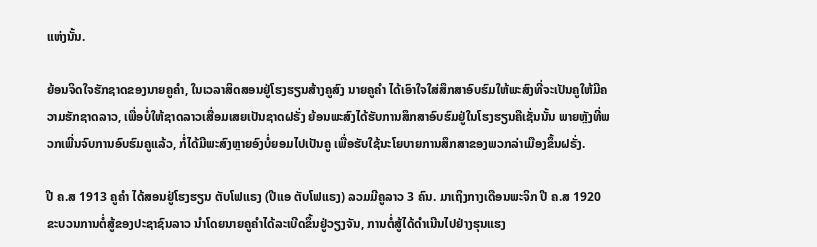ແຫ່ງນັ້ນ.

ຍ້ອນຈິດໃຈຮັກຊາດຂອງນາຍຄູຄຳ, ໃນເວລາສິດສອນຢູ່ໂຮງຮຽນສ້າງຄູສົງ ນາຍຄູຄຳ ໄດ້ເອົາໃຈໃສ່ສຶກສາອົບຮົມໃຫ້ພະສົງທີ່ຈະເປັນຄູໃຫ້ມີຄວາມຮັກຊາດລາວ, ເພື່ອບໍ່ໃຫ້ຊາດລາວເສື່ອມເສຍເປັນຊາດຝຣັ່ງ ຍ້ອນພະສົງໄດ້ຮັບການສຶກສາອົບຮົມຢູ່ໃນໂຮງຮຽນຄືເຊັ່ນນັ້ນ ພາຍຫຼັງທີ່ພວກເພີ່ນຈົບການອົບຮົມຄູແລ້ວ, ກໍ່ໄດ້ມີພະສົງຫຼາຍອົງບໍ່ຍອມໄປເປັນຄູ ເພື່ອຮັບໃຊ້ນະໂຍບາຍການສຶກສາຂອງພວກລ່າເມືອງຂຶ້ນຝຣັ່ງ.

ປີ ຄ.ສ 1913 ຄູຄຳ ໄດ້ສອນຢູ່ໂຮງຮຽນ ຕັບໂຟແຣງ (ປີແອ ຕັບໂຟແຣງ) ລວມມີຄູລາວ 3 ຄົນ. ມາເຖິງກາງເດືອນພະຈິກ ປີ ຄ.ສ 1920 ຂະບວນການຕໍ່ສູ້ຂອງປະຊາຊົນລາວ ນຳໂດຍນາຍຄູຄຳໄດ້ລະເບີດຂຶ້ນຢູ່ວຽງຈັນ, ການຕໍ່ສູ້ໄດ້ດຳເນີນໄປຢ່າງຮຸນແຮງ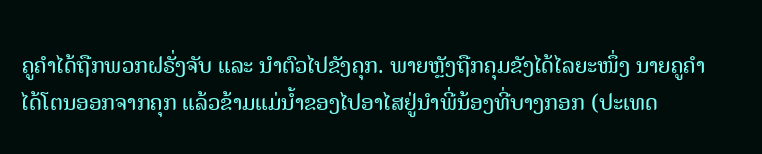ຄູຄຳໄດ້ຖືກພວກຝຣັ່ງຈັບ ແລະ ນຳຕົວໄປຂັງຄຸກ. ພາຍຫຼັງຖືກຄຸມຂັງໄດ້ໄລຍະໜຶ່ງ ນາຍຄູຄຳໄດ້ໂຕນອອກຈາກຄຸກ ແລ້ວຂ້າມແມ່ນໍ້າຂອງໄປອາໄສຢູ່ນຳພີ່ນ້ອງທີ່ບາງກອກ (ປະເທດ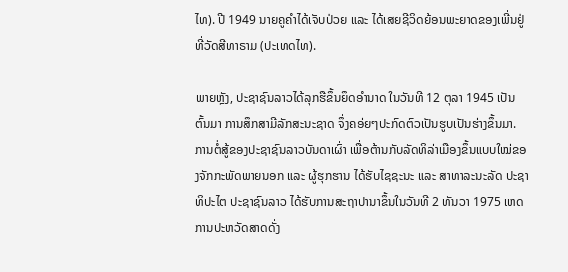ໄທ). ປີ 1949 ນາຍຄູຄຳໄດ້ເຈັບປ່ວຍ ແລະ ໄດ້ເສຍຊີວິດຍ້ອນພະຍາດຂອງເພີ່ນຢູ່ທີ່ວັດສີທາຣາມ (ປະເທດໄທ).

ພາຍຫຼັງ, ປະຊາຊົນລາວໄດ້ລຸກຮືຂຶ້ນຍຶດອຳນາດ ໃນວັນທີ 12 ຕຸລາ 1945 ເປັນຕົ້ນມາ ການສຶກສາມີລັກສະນະຊາດ ຈຶ່ງຄອ່ຍໆປະກົດຕົວເປັນຮູບເປັນຮ່າງຂຶ້ນມາ. ການຕໍ່ສູ້ຂອງປະຊາຊົນລາວບັນດາເຜົ່າ ເພື່ອຕ້ານກັບລັດທິລ່າເມືອງຂຶ້ນແບບໃໝ່ຂອງຈັກກະພັດພາຍນອກ ແລະ ຜູ້ຮຸກຮານ ໄດ້ຮັບໄຊຊະນະ ແລະ ສາທາລະນະລັດ ປະຊາທິປະໄຕ ປະຊາຊົນລາວ ໄດ້ຮັບການສະຖາປານາຂຶ້ນໃນວັນທີ 2 ທັນວາ 1975 ເຫດການປະຫວັດສາດດັ່ງ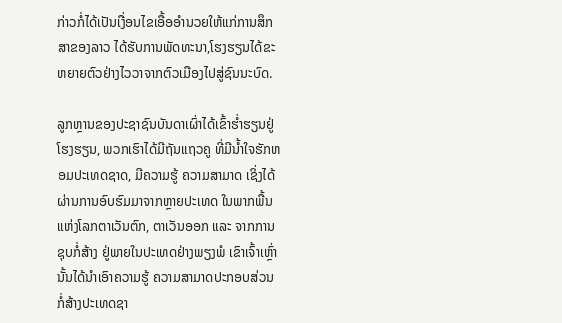ກ່າວກໍ່ໄດ້ເປັນເງື່ອນໄຂເອື້ອອຳນວຍໃຫ້ແກ່ການສຶກສາຂອງລາວ ໄດ້ຮັບການພັດທະນາ,ໂຮງຮຽນໄດ້ຂະຫຍາຍຕົວຢ່າງໄວວາຈາກຕົວເມືອງໄປສູ່ຊົນນະບົດ.

ລູກຫຼານຂອງປະຊາຊົນບັນດາເຜົ່າໄດ້ເຂົ້າຮໍ່າຮຽນຢູ່ໂຮງຮຽນ, ພວກເຮົາໄດ້ມີຖັນແຖວຄູ ທີ່ມີນໍ້າໃຈຮັກຫອມປະເທດຊາດ, ມີຄວາມຮູ້ ຄວາມສາມາດ ເຊິ່ງໄດ້ຜ່ານການອົບຮົມມາຈາກຫຼາຍປະເທດ ໃນພາກພື້ນແຫ່ງໂລກຕາເວັນຕົກ, ຕາເວັນອອກ ແລະ ຈາກການຊຸບກໍ່ສ້າງ ຢູ່ພາຍໃນປະເທດຢ່າງພຽງພໍ ເຂົາເຈົ້າເຫຼົ່ານັ້ນໄດ້ນຳເອົາຄວາມຮູ້ ຄວາມສາມາດປະກອບສ່ວນກໍ່ສ້າງປະເທດຊາ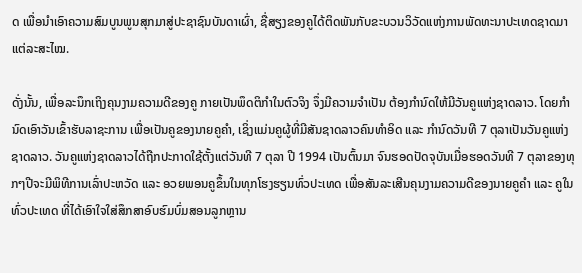ດ ເພື່ອນຳເອົາຄວາມສົມບູນພູນສຸກມາສູ່ປະຊາຊົນບັນດາເຜົ່າ, ຊື່ສຽງຂອງຄູໄດ້ຕິດພັນກັບຂະບວນວິວັດແຫ່ງການພັດທະນາປະເທດຊາດມາແຕ່ລະສະໄໝ.

ດັ່ງນັ້ນ, ເພື່ອລະນຶກເຖິງຄຸນງາມຄວາມດີຂອງຄູ ກາຍເປັນພຶດຕິກຳໃນຕົວຈິງ ຈຶ່ງມີຄວາມຈຳເປັນ ຕ້ອງກຳນົດໃຫ້ມີວັນຄູແຫ່ງຊາດລາວ. ໂດຍກຳນົດເອົາວັນເຂົ້າຮັບລາຊະການ ເພື່ອເປັນຄູຂອງນາຍຄູຄຳ, ເຊິ່ງແມ່ນຄູຜູ້ທີ່ມີສັນຊາດລາວຄົນທຳອິດ ແລະ ກຳນົດວັນທີ 7 ຕຸລາເປັນວັນຄູແຫ່ງຊາດລາວ. ວັນຄູແຫ່ງຊາດລາວໄດ້ຖືກປະກາດໃຊ້ຕັ້ງແຕ່ວັນທີ 7 ຕຸລາ ປີ 1994 ເປັນຕົ້ນມາ ຈົນຮອດປັດຈຸບັນເມື່ອຮອດວັນທີ 7 ຕຸລາຂອງທຸກໆປີຈະມີພິທີການເລົ່າປະຫວັດ ແລະ ອວຍພອນຄູຂຶ້ນໃນທຸກໂຮງຮຽນທົ່ວປະເທດ ເພື່ອສັນລະເສີນຄຸນງາມຄວາມດີຂອງນາຍຄູຄຳ ແລະ ຄູໃນທົ່ວປະເທດ ທີ່ໄດ້ເອົາໃຈໃສ່ສຶກສາອົບຮົມບົ່ມສອນລູກຫຼານ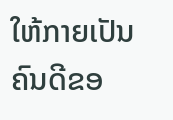ໃຫ້ກາຍເປັນຄົນດີຂອ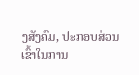ງສັງຄົມ, ປະກອບສ່ວນເຂົ້າໃນການ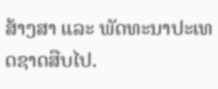ສ້າງສາ ແລະ ພັດທະນາປະເທດຊາດສືບໄປ.